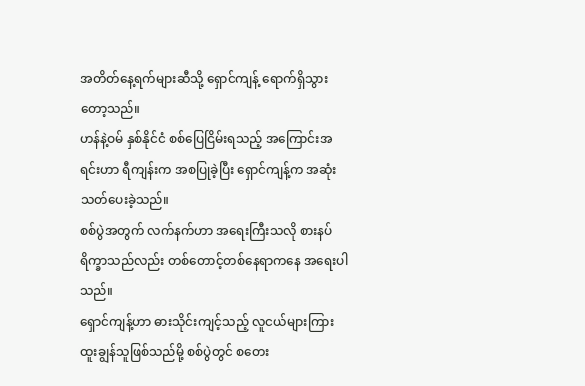အတိတ်နေ့ရက်များဆီသို့ ရှောင်ကျန့် ရောက်ရှိသွားတော့သည်။
ဟန်နဲ့ဝမ် နှစ်နိုင်ငံ စစ်ပြေငြိမ်းရသည့် အကြောင်းအရင်းဟာ ရီကျန်းက အစပြုခဲ့ပြီး ရှောင်ကျန့်က အဆုံးသတ်ပေးခဲ့သည်။
စစ်ပွဲအတွက် လက်နက်ဟာ အရေးကြီးသလို စားနပ်ရိက္ခာသည်လည်း တစ်တောင့်တစ်နေရာကနေ အရေးပါသည်။
ရှောင်ကျန့်ဟာ ဓားသိုင်းကျင့်သည့် လူငယ်များကြား ထူးချွန်သူဖြစ်သည်မို့ စစ်ပွဲတွင် စတေး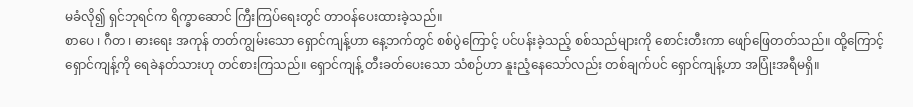မခံလို၍ ရှင်ဘုရင်က ရိက္ခာဆောင် ကြီးကြပ်ရေးတွင် တာဝန်ပေးထားခဲ့သည်။
စာပေ ၊ ဂီတ ၊ ဓားရေး အကုန် တတ်ကျွမ်းသော ရှောင်ကျန့်ဟာ နေ့ဘက်တွင် စစ်ပွဲကြောင့် ပင်ပန်းခဲ့သည့် စစ်သည်များကို စောင်းတီးကာ ဖျော်ဖြေတတ်သည်။ ထို့ကြောင့် ရှောင်ကျန့်ကို ရေခဲနတ်သားဟု တင်စားကြသည်။ ရှောင်ကျန့် တီးခတ်ပေးသော သံစဉ်ဟာ နူးညံ့နေသော်လည်း တစ်ချက်ပင် ရှောင်ကျန့်ဟာ အပြုံးအရီမရှိ။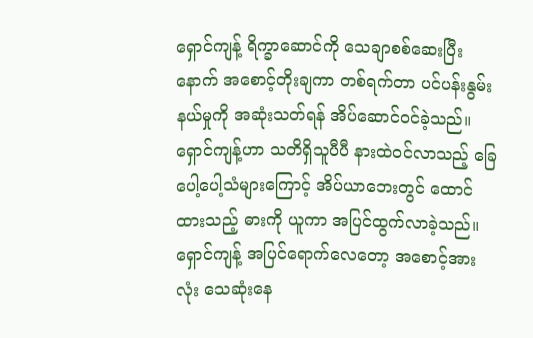ရှောင်ကျန့် ရိက္ခာဆောင်ကို သေချာစစ်ဆေးပြီးနောက် အစောင့်တိုးချကာ တစ်ရက်တာ ပင်ပန်းနွမ်းနယ်မှုကို အဆုံးသတ်ရန် အိပ်ဆောင်ဝင်ခဲ့သည်။
ရှောင်ကျန့်ဟာ သတိရှိသူပီပီ နားထဲဝင်လာသည့် ခြေပေါ့ပေါ့သံများကြောင့် အိပ်ယာဘေးတွင် ထောင်ထားသည့် ဓားကို ယူကာ အပြင်ထွက်လာခဲ့သည်။
ရှောင်ကျန့် အပြင်ရောက်လေတော့ အစောင့်အားလုံး သေဆုံးနေ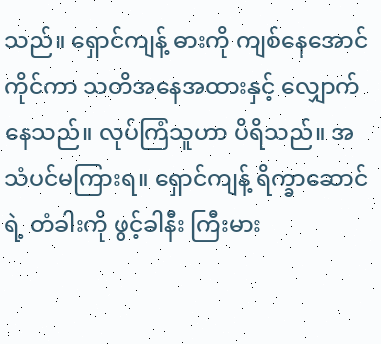သည်။ ရှောင်ကျန့် ဓားကို ကျစ်နေအောင် ကိုင်ကာ သတိအနေအထားနှင့် လျှောက်နေသည်။ လုပ်ကြံသူဟာ ပိရိသည်။ အသံပင်မကြားရ။ ရှောင်ကျန့် ရိက္ခာဆောင်ရဲ့ တံခါးကို ဖွင့်ခါနီး ကြီးမား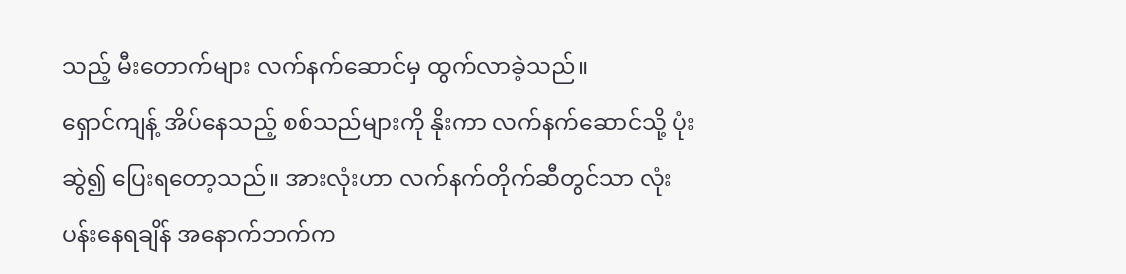သည့် မီးတောက်များ လက်နက်ဆောင်မှ ထွက်လာခဲ့သည်။
ရှောင်ကျန့် အိပ်နေသည့် စစ်သည်များကို နိုးကာ လက်နက်ဆောင်သို့ ပုံးဆွဲ၍ ပြေးရတော့သည်။ အားလုံးဟာ လက်နက်တိုက်ဆီတွင်သာ လုံးပန်းနေရချိန် အနောက်ဘက်က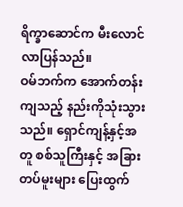ရိက္ခာဆောင်က မီးလောင်လာပြန်သည်။
ဝမ်ဘက်က အောက်တန်းကျသည့် နည်းကိုသုံးသွားသည်။ ရှောင်ကျန့်နှင့်အတူ စစ်သူကြီးနှင့် အခြားတပ်မူးများ ပြေးထွက်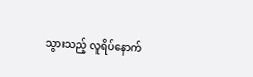သွားသည့် လူရိပ်နောက်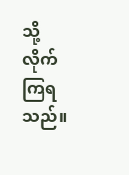သို့ လိုက်ကြရသည်။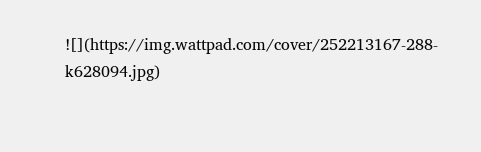![](https://img.wattpad.com/cover/252213167-288-k628094.jpg)